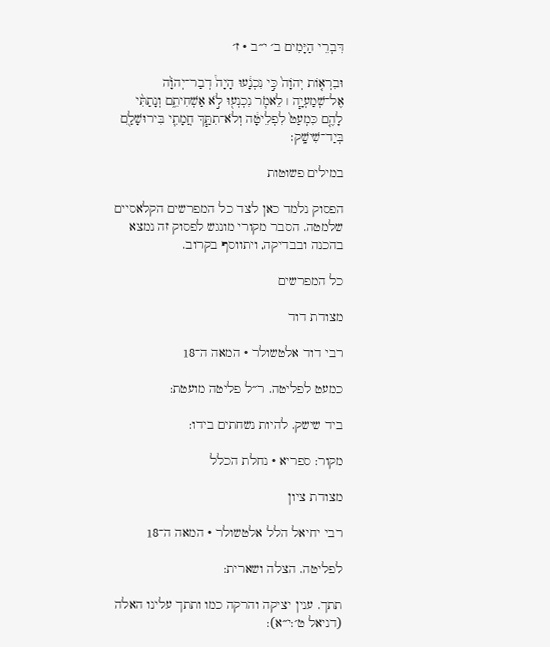דִּבְרֵי הַיָּמִים ב׳ י״ב · ז׳

וּבִרְא֤וֹת יְהֹוָה֙ כִּ֣י נִכְנָ֔עוּ הָיָה֩ דְבַר־יְהֹוָ֨ה אֶל־שְׁמַעְיָ֧ה ׀ לֵאמֹ֛ר נִכְנְע֖וּ לֹ֣א אַשְׁחִיתֵ֑ם וְנָתַתִּ֨י לָהֶ֤ם כִּמְעַט֙ לִפְלֵיטָ֔ה וְלֹא־תִתַּ֧ךְ חֲמָתִ֛י בִּירוּשָׁלַ֖͏ִם בְּיַד־שִׁישָֽׁק׃

במילים פשוטות

הפסוק נלמד כאן לצד כל המפרשים הקלאסיים שלמטה. הסבר מקורי מונגש לפסוק זה נמצא בהכנה ובבדיקה, ויתווסף בקרוב.

כל המפרשים

מצודת דוד

רבי דוד אלטשולר · המאה ה־18

כמעט לפליטה. ר״ל פליטה מועטת:

ביד שישק. להיות נשחתים בידו:

מקור: ספריא · נחלת הכלל

מצודת ציון

רבי יחיאל הלל אלטשולר · המאה ה־18

לפליטה. הצלה ושארית:

תתך. ענין יציקה והרקה כמו ותתך עלינו האלה (דניאל ט׳:י״א):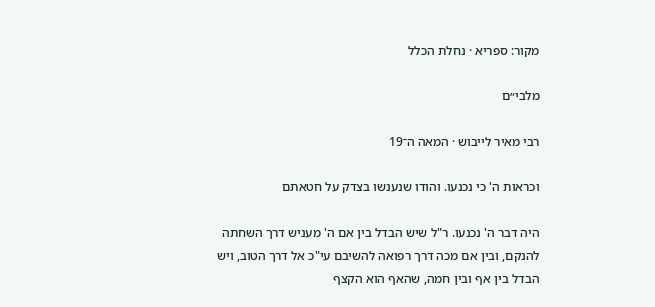מקור: ספריא · נחלת הכלל

מלבי״ם

רבי מאיר לייבוש · המאה ה־19

וכראות ה' כי נכנעו. והודו שנענשו בצדק על חטאתם

היה דבר ה' נכנעו. ר"ל שיש הבדל בין אם ה' מעניש דרך השחתה להנקם, ובין אם מכה דרך רפואה להשיבם עי"כ אל דרך הטוב, ויש הבדל בין אף ובין חמה, שהאף הוא הקצף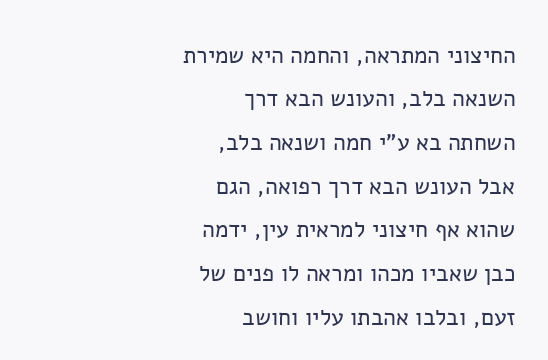החיצוני המתראה, והחמה היא שמירת השנאה בלב, והעונש הבא דרך השחתה בא ע"י חמה ושנאה בלב, אבל העונש הבא דרך רפואה, הגם שהוא אף חיצוני למראית עין, ידמה כבן שאביו מכהו ומראה לו פנים של זעם, ובלבו אהבתו עליו וחושב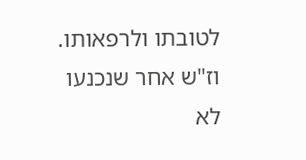לטובתו ולרפאותו. וז"ש אחר שנכנעו לא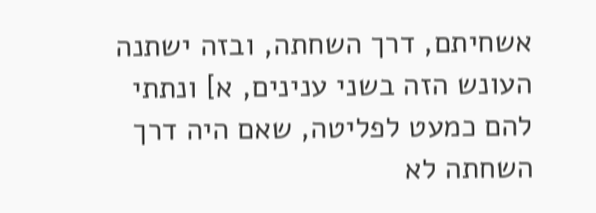אשחיתם, דרך השחתה, ובזה ישתנה העונש הזה בשני ענינים, א] ונתתי להם כמעט לפליטה, שאם היה דרך השחתה לא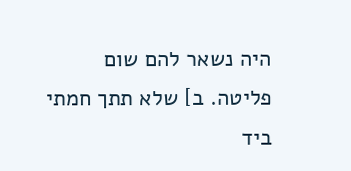היה נשאר להם שום פליטה. ב] שלא תתך חמתי ביד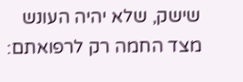שישק, שלא יהיה העונש מצד החמה רק לרפואתם: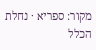מקור: ספריא · נחלת הכלל